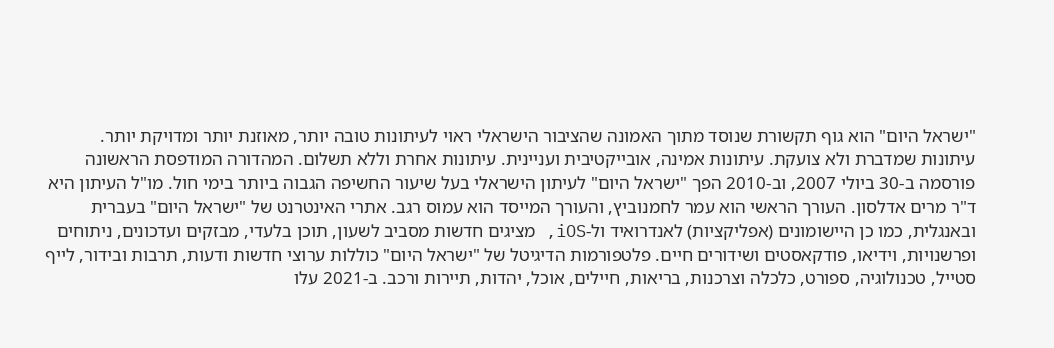"ישראל היום" הוא גוף תקשורת שנוסד מתוך האמונה שהציבור הישראלי ראוי לעיתונות טובה יותר, מאוזנת יותר ומדויקת יותר. עיתונות שמדברת ולא צועקת. עיתונות אמינה, אובייקטיבית ועניינית. עיתונות אחרת וללא תשלום. המהדורה המודפסת הראשונה פורסמה ב-30 ביולי 2007, וב-2010 הפך "ישראל היום" לעיתון הישראלי בעל שיעור החשיפה הגבוה ביותר בימי חול. מו"ל העיתון היא ד"ר מרים אדלסון. העורך הראשי הוא עמר לחמנוביץ, והעורך המייסד הוא עמוס רגב. אתרי האינטרנט של "ישראל היום" בעברית ובאנגלית, כמו כן היישומונים (אפליקציות) לאנדרואיד ול-iOS, מציגים חדשות מסביב לשעון, תוכן בלעדי, מבזקים ועדכונים, ניתוחים ופרשנויות, וידיאו, פודקאסטים ושידורים חיים. פלטפורמות הדיגיטל של "ישראל היום" כוללות ערוצי חדשות ודעות, תרבות ובידור, לייף סטייל, טכנולוגיה, ספורט, כלכלה וצרכנות, בריאות, חיילים, אוכל, יהדות, תיירות ורכב. ב-2021 עלו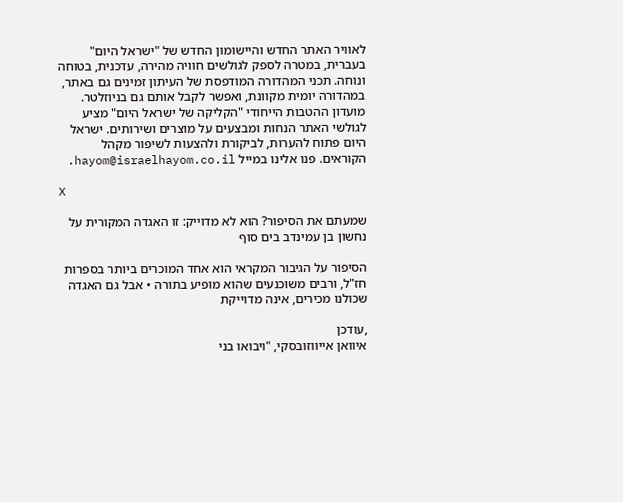לאוויר האתר החדש והיישומון החדש של "ישראל היום" בעברית, במטרה לספק לגולשים חוויה מהירה, עדכנית, בטוחה ונוחה. תכני המהדורה המודפסת של העיתון זמינים גם באתר, במהדורה יומית מקוונת, ואפשר לקבל אותם גם בניוזלטר. מועדון ההטבות הייחודי "הקליקה של ישראל היום" מציע לגולשי האתר הנחות ומבצעים על מוצרים ושירותים. ישראל היום פתוח להערות, לביקורת ולהצעות לשיפור מקהל הקוראים. פנו אלינו במייל hayom@israelhayom.co.il.

X

שמעתם את הסיפור? הוא לא מדוייק: זו האגדה המקורית על נחשון בן עמינדב בים סוף

הסיפור על הגיבור המקראי הוא אחד המוכרים ביותר בספרות חז"ל, ורבים משוכנעים שהוא מופיע בתורה • אבל גם האגדה שכולנו מכירים, אינה מדוייקת

,עודכן
איוואן אייווזובסקי, "ויבואו בני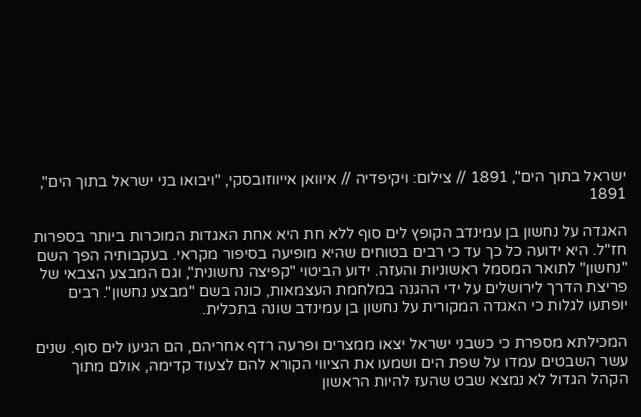ישראל בתוך הים", 1891 // צילום: ויקיפדיה // איוואן אייווזובסקי, "ויבואו בני ישראל בתוך הים", 1891

האגדה על נחשון בן עמינדב הקופץ לים סוף ללא חת היא אחת האגדות המוכרות ביותר בספרות חז"ל. היא ידועה כל כך עד כי רבים בטוחים שהיא מופיעה בסיפור מקראי. בעקבותיה הפך השם "נחשון" לתואר המסמל ראשוניות והעזה. ידוע הביטוי "קפיצה נחשונית", וגם המבצע הצבאי של פריצת הדרך לירושלים על ידי ההגנה במלחמת העצמאות, כונה בשם "מבצע נחשון". רבים יופתעו לגלות כי האגדה המקורית על נחשון בן עמינדב שונה בתכלית.

המכילתא מספרת כי כשבני ישראל יצאו ממצרים ופרעה רדף אחריהם, הם הגיעו לים סוף. שנים עשר השבטים עמדו על שפת הים ושמעו את הציווי הקורא להם לצעוד קדימה, אולם מתוך הקהל הגדול לא נמצא שבט שהעז להיות הראשון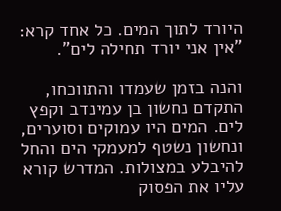היורד לתוך המים. כל אחד קרא: "אין אני יורד תחילה לים".

והנה בזמן שעמדו והתווכחו, התקדם נחשון בן עמינדב וקפץ לים. המים היו עמוקים וסוערים, ונחשון נשטף למעמקי הים והחל להיבלע במצולות. המדרש קורא עליו את הפסוק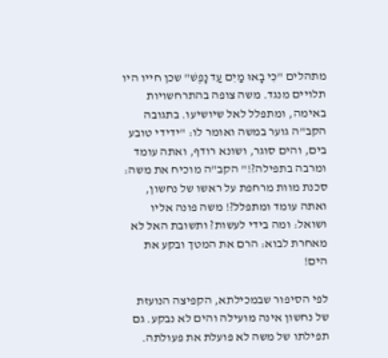מתהלים "כִּי בָאוּ מַיִם עַד נָפֶשׁ" שכן חייו היו תלויים מנגד. משה צופה בהתרחשויות באימה, ומתפלל לאל שיושיעו. בתגובה הקב"ה גוער במשה ואומר לו: "ידידי טובע בים, והים סוגר, ושונא רודף, ואתה עומד ומרבה בתפילה?!" הקב"ה מוכיח את משה: סכנת מוות מרחפת על ראשו של נחשון, ואתה עומד ומתפלל?! משה פונה אליו ושואל: ומה בידי לעשות? ותשובת האל לא מאחרת לבוא: הרם את המטך ובקע את הים!

לפי הסיפור שבמכילתא, הקפיצה הנועזת של נחשון אינה מועילה והים לא נבקע. גם תפילתו של משה לא פועלת את פעולתה.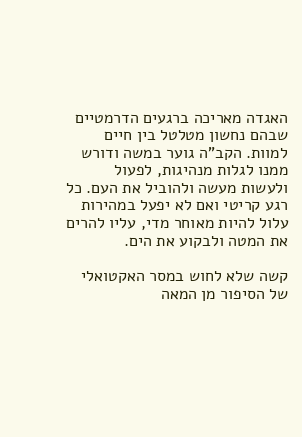האגדה מאריכה ברגעים הדרמטיים שבהם נחשון מטלטל בין חיים למוות. הקב"ה גוער במשה ודורש ממנו לגלות מנהיגות, לפעול ולעשות מעשה ולהוביל את העם. כל רגע קריטי ואם לא יפעל במהירות עלול להיות מאוחר מדי, עליו להרים את המטה ולבקוע את הים.

קשה שלא לחוש במסר האקטואלי של הסיפור מן המאה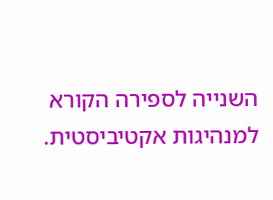השנייה לספירה הקורא למנהיגות אקטיביסטית.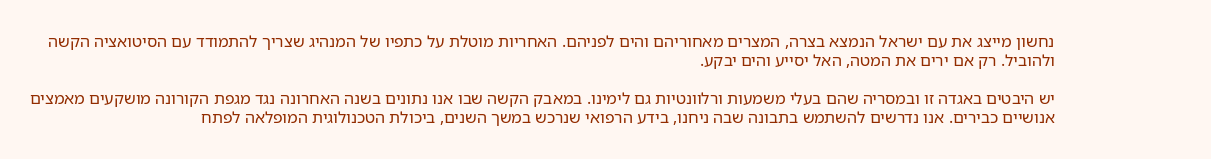נחשון מייצג את עם ישראל הנמצא בצרה, המצרים מאחוריהם והים לפניהם. האחריות מוטלת על כתפיו של המנהיג שצריך להתמודד עם הסיטואציה הקשה ולהוביל. רק אם ירים את המטה, האל יסייע והים יבקע.

יש היבטים באגדה זו ובמסריה שהם בעלי משמעות ורלוונטיות גם לימינו. במאבק הקשה שבו אנו נתונים בשנה האחרונה נגד מגפת הקורונה מושקעים מאמצים אנושיים כבירים. אנו נדרשים להשתמש בתבונה שבה ניחנו, בידע הרפואי שנרכש במשך השנים, ביכולת הטכנולוגית המופלאה לפתח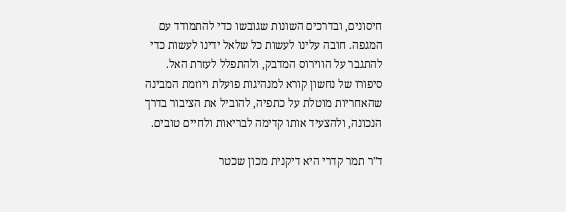חיסונים, ובדרכים השונות שגובשו כדי להתמודד עם המגפה. חובה עלינו לעשות כל שלאל ידינו לעשות כדי להתגבר על הווירוס המדבק, ולהתפלל לעזרת האל. סיפורו של נחשון קורא למנהיגות פועלת ויוזמת המבינה שהאחריות מוטלת על כתפיה, להוביל את הציבור בדרך הנכונה, ולהצעיד אותו קדימה לבריאות ולחיים טובים.

ד"ר תמר קדרי היא דיקנית מכון שכטר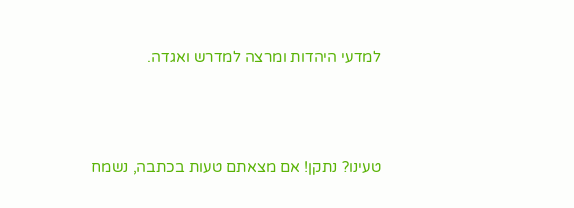למדעי היהדות ומרצה למדרש ואגדה.



טעינו? נתקן! אם מצאתם טעות בכתבה, נשמח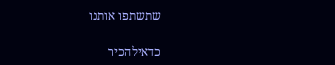שתשתפו אותנו

כדאילהכיר